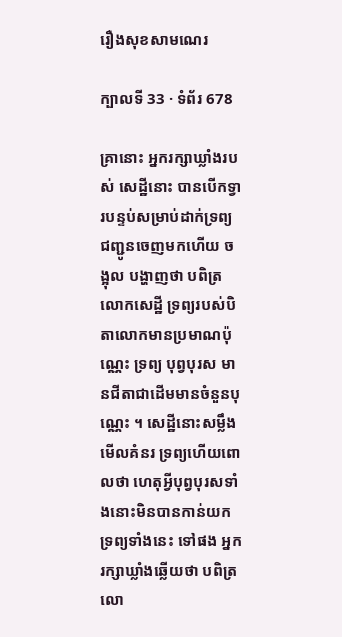រឿងសុខសាមណេរ

ក្បាលទី 33 · ទំព័រ 678

គ្រានោះ អ្នករក្សាឃ្លាំងរបស់ សេដ្ឋីនោះ បានបើកទ្វារបន្ទប់សម្រាប់ដាក់ទ្រព្យ ជញ្ជូនចេញមកហើយ ចង្អុល បង្ហាញថា បពិត្រលោកសេដ្ឋី ទ្រព្យរបស់បិតាលោកមានប្រមាណប៉ុណ្ណេះ ទ្រព្យ បុព្វបុរស មានជីតាជាដើមមានចំនួនបុណ្ណេះ ។ សេដ្ឋីនោះសម្លឹងមើលគំនរ ទ្រព្យហើយពោលថា ហេតុអ្វីបុព្វបុរសទាំងនោះមិនបានកាន់យកទ្រព្យទាំងនេះ ទៅផង អ្នករក្សាឃ្លាំងឆ្លើយថា បពិត្រលោ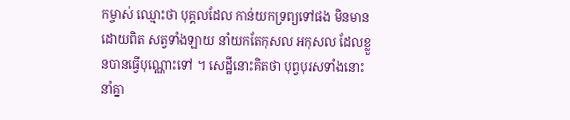កម្ចាស់ ឈ្មោះថា បុគ្គលដែល កាន់យកទ្រព្យទៅផង មិនមានដោយពិត សត្វទាំងឡាយ នាំយកតែកុសល អកុសល ដែលខ្លួនបានធ្វើបុណ្ណោះទៅ ។ សេដ្ឋីនោះគិតថា បុព្វបុរសទាំងនោះ នាំគ្នា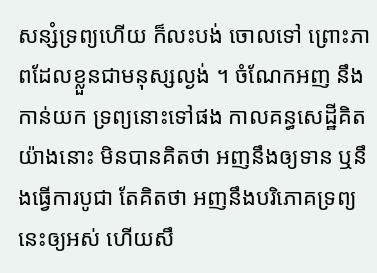សន្សំទ្រព្យហើយ ក៏លះបង់ ចោលទៅ ព្រោះភាពដែលខ្លួនជាមនុស្សល្ងង់ ។ ចំណែកអញ នឹងកាន់យក ទ្រព្យនោះទៅផង កាលគន្ធសេដ្ឋីគិតយ៉ាងនោះ មិនបានគិតថា អញនឹងឲ្យទាន ឬនឹងធ្វើការបូជា តែគិតថា អញនឹងបរិភោគទ្រព្យនេះឲ្យអស់ ហើយសឹ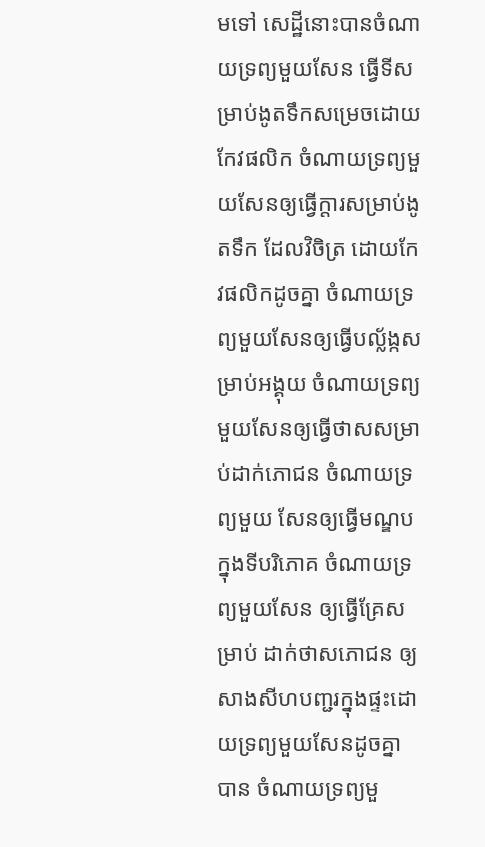មទៅ សេដ្ឋីនោះបានចំណាយទ្រព្យមួយសែន ធ្វើទីសម្រាប់ងូតទឹកសម្រេចដោយ កែវផលិក ចំណាយទ្រព្យមួយសែនឲ្យធ្វើក្តារសម្រាប់ងូតទឹក ដែលវិចិត្រ ដោយកែវផលិកដូចគ្នា ចំណាយទ្រព្យមួយសែនឲ្យធ្វើបល្ល័ង្កសម្រាប់អង្គុយ ចំណាយទ្រព្យមួយសែនឲ្យធ្វើថាសសម្រាប់ដាក់ភោជន ចំណាយទ្រព្យមួយ សែនឲ្យធ្វើមណ្ឌបក្នុងទីបរិភោគ ចំណាយទ្រព្យមួយសែន ឲ្យធ្វើគ្រែសម្រាប់ ដាក់ថាសភោជន ឲ្យសាងសីហបញ្ជរក្នុងផ្ទះដោយទ្រព្យមួយសែនដូចគ្នា បាន ចំណាយទ្រព្យមួ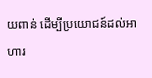យពាន់ ដើម្បីប្រយោជន៍ដល់អាហារ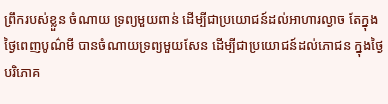ព្រឹករបស់ខ្លួន ចំណាយ ទ្រព្យមួយពាន់ ដើម្បីជាប្រយោជន៍ដល់អាហារល្ងាច តែក្នុងថ្ងៃពេញបូណ៌មី បានចំណាយទ្រព្យមួយសែន ដើម្បីជាប្រយោជន៍ដល់ភោជន ក្នុងថ្ងៃបរិភោគ